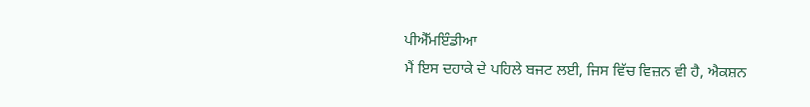ਪੀਐੱਮਇੰਡੀਆ
ਮੈਂ ਇਸ ਦਹਾਕੇ ਦੇ ਪਹਿਲੇ ਬਜਟ ਲਈ, ਜਿਸ ਵਿੱਚ ਵਿਜ਼ਨ ਵੀ ਹੈ, ਐਕਸ਼ਨ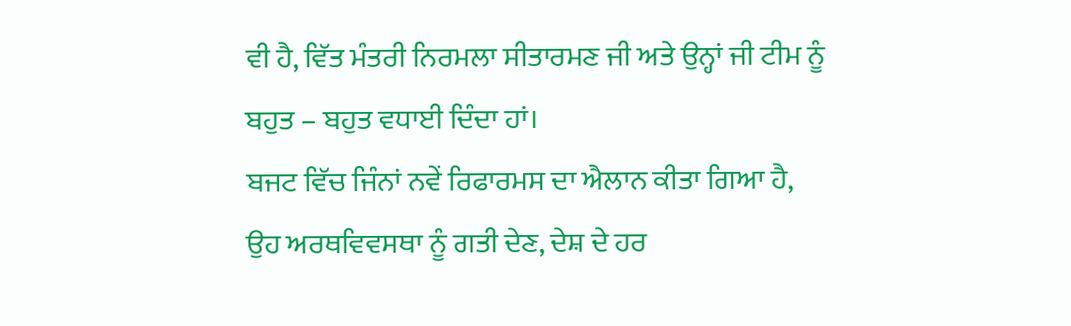ਵੀ ਹੈ, ਵਿੱਤ ਮੰਤਰੀ ਨਿਰਮਲਾ ਸੀਤਾਰਮਣ ਜੀ ਅਤੇ ਉਨ੍ਹਾਂ ਜੀ ਟੀਮ ਨੂੰ ਬਹੁਤ – ਬਹੁਤ ਵਧਾਈ ਦਿੰਦਾ ਹਾਂ।
ਬਜਟ ਵਿੱਚ ਜਿੰਨਾਂ ਨਵੇਂ ਰਿਫਾਰਮਸ ਦਾ ਐਲਾਨ ਕੀਤਾ ਗਿਆ ਹੈ, ਉਹ ਅਰਥਵਿਵਸਥਾ ਨੂੰ ਗਤੀ ਦੇਣ, ਦੇਸ਼ ਦੇ ਹਰ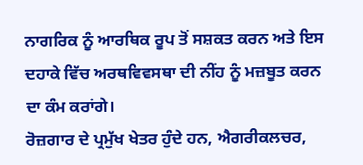ਨਾਗਰਿਕ ਨੂੰ ਆਰਥਿਕ ਰੂਪ ਤੋਂ ਸਸ਼ਕਤ ਕਰਨ ਅਤੇ ਇਸ ਦਹਾਕੇ ਵਿੱਚ ਅਰਥਵਿਵਸਥਾ ਦੀ ਨੀਂਹ ਨੂੰ ਮਜ਼ਬੂਤ ਕਰਨ ਦਾ ਕੰਮ ਕਰਾਂਗੇ।
ਰੋਜ਼ਗਾਰ ਦੇ ਪ੍ਰਮੁੱਖ ਖੇਤਰ ਹੁੰਦੇ ਹਨ, ਐਗਰੀਕਲਚਰ,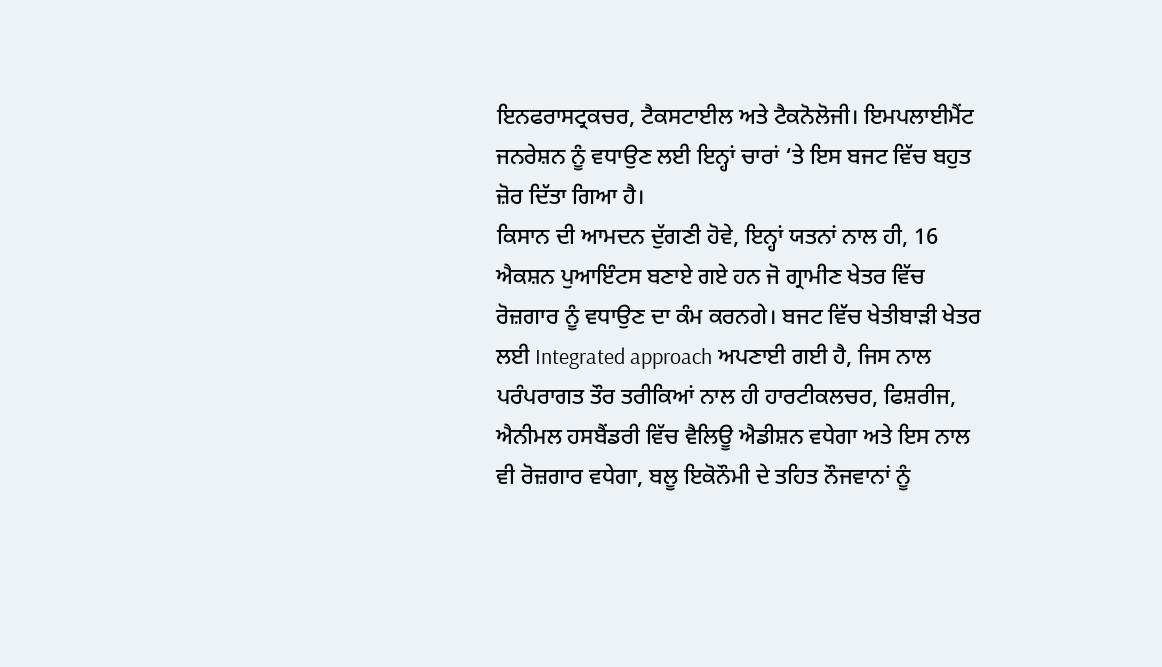ਇਨਫਰਾਸਟ੍ਰਕਚਰ, ਟੈਕਸਟਾਈਲ ਅਤੇ ਟੈਕਨੋਲੋਜੀ। ਇਮਪਲਾਈਮੈਂਟ ਜਨਰੇਸ਼ਨ ਨੂੰ ਵਧਾਉਣ ਲਈ ਇਨ੍ਹਾਂ ਚਾਰਾਂ ‘ਤੇ ਇਸ ਬਜਟ ਵਿੱਚ ਬਹੁਤ ਜ਼ੋਰ ਦਿੱਤਾ ਗਿਆ ਹੈ।
ਕਿਸਾਨ ਦੀ ਆਮਦਨ ਦੁੱਗਣੀ ਹੋਵੇ, ਇਨ੍ਹਾਂ ਯਤਨਾਂ ਨਾਲ ਹੀ, 16 ਐਕਸ਼ਨ ਪੁਆਇੰਟਸ ਬਣਾਏ ਗਏ ਹਨ ਜੋ ਗ੍ਰਾਮੀਣ ਖੇਤਰ ਵਿੱਚ ਰੋਜ਼ਗਾਰ ਨੂੰ ਵਧਾਉਣ ਦਾ ਕੰਮ ਕਰਨਗੇ। ਬਜਟ ਵਿੱਚ ਖੇਤੀਬਾੜੀ ਖੇਤਰ ਲਈ Integrated approach ਅਪਣਾਈ ਗਈ ਹੈ, ਜਿਸ ਨਾਲ ਪਰੰਪਰਾਗਤ ਤੌਰ ਤਰੀਕਿਆਂ ਨਾਲ ਹੀ ਹਾਰਟੀਕਲਚਰ, ਫਿਸ਼ਰੀਜ, ਐਨੀਮਲ ਹਸਬੈਂਡਰੀ ਵਿੱਚ ਵੈਲਿਊ ਐਡੀਸ਼ਨ ਵਧੇਗਾ ਅਤੇ ਇਸ ਨਾਲ ਵੀ ਰੋਜ਼ਗਾਰ ਵਧੇਗਾ, ਬਲੂ ਇਕੋਨੌਮੀ ਦੇ ਤਹਿਤ ਨੌਜਵਾਨਾਂ ਨੂੰ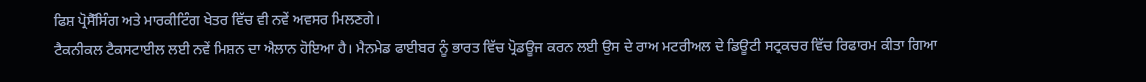ਫਿਸ਼ ਪ੍ਰੋਸੈੱਸਿੰਗ ਅਤੇ ਮਾਰਕੀਟਿੰਗ ਖੇਤਰ ਵਿੱਚ ਵੀ ਨਵੇਂ ਅਵਸਰ ਮਿਲਣਗੇ।
ਟੈਕਨੀਕਲ ਟੈਕਸਟਾਈਲ ਲਈ ਨਵੇਂ ਮਿਸ਼ਨ ਦਾ ਐਲਾਨ ਹੋਇਆ ਹੈ। ਮੈਨਮੇਡ ਫਾਈਬਰ ਨੂੰ ਭਾਰਤ ਵਿੱਚ ਪ੍ਰੋਡਊਜ ਕਰਨ ਲਈ ਉਸ ਦੇ ਰਾਅ ਮਟਰੀਅਲ ਦੇ ਡਿਊਟੀ ਸਟ੍ਰਕਚਰ ਵਿੱਚ ਰਿਫਾਰਮ ਕੀਤਾ ਗਿਆ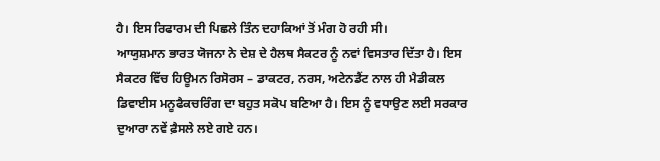ਹੈ। ਇਸ ਰਿਫਾਰਮ ਦੀ ਪਿਛਲੇ ਤਿੰਨ ਦਹਾਕਿਆਂ ਤੋਂ ਮੰਗ ਹੋ ਰਹੀ ਸੀ।
ਆਯੁਸ਼ਮਾਨ ਭਾਰਤ ਯੋਜਨਾ ਨੇ ਦੇਸ਼ ਦੇ ਹੈਲਥ ਸੈਕਟਰ ਨੂੰ ਨਵਾਂ ਵਿਸਤਾਰ ਦਿੱਤਾ ਹੈ। ਇਸ ਸੈਕਟਰ ਵਿੱਚ ਹਿਊਮਨ ਰਿਸੋਰਸ – ਡਾਕਟਰ, ਨਰਸ, ਅਟੇਨਡੈਂਟ ਨਾਲ ਹੀ ਮੈਡੀਕਲ ਡਿਵਾਈਸ ਮਨੂਫੈਕਚਰਿੰਗ ਦਾ ਬਹੁਤ ਸਕੋਪ ਬਣਿਆ ਹੈ। ਇਸ ਨੂੰ ਵਧਾਉਣ ਲਈ ਸਰਕਾਰ ਦੁਆਰਾ ਨਵੇਂ ਫ਼ੈਸਲੇ ਲਏ ਗਏ ਹਨ।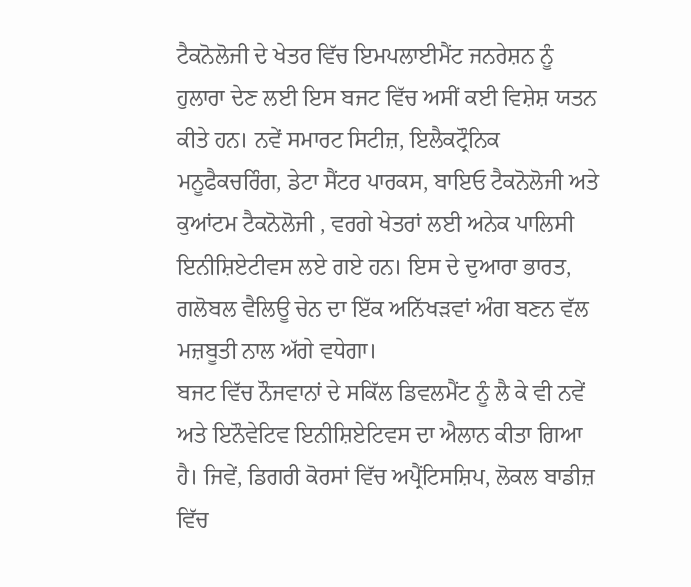ਟੈਕਨੋਲੋਜੀ ਦੇ ਖੇਤਰ ਵਿੱਚ ਇਮਪਲਾਈਮੈਂਟ ਜਨਰੇਸ਼ਨ ਨੂੰ ਹੁਲਾਰਾ ਦੇਣ ਲਈ ਇਸ ਬਜਟ ਵਿੱਚ ਅਸੀਂ ਕਈ ਵਿਸ਼ੇਸ਼ ਯਤਨ ਕੀਤੇ ਹਨ। ਨਵੇਂ ਸਮਾਰਟ ਸਿਟੀਜ਼, ਇਲੈਕਟ੍ਰੌਨਿਕ ਮਨੂਫੈਕਚਰਿੰਗ, ਡੇਟਾ ਸੈਂਟਰ ਪਾਰਕਸ, ਬਾਇਓ ਟੈਕਨੋਲੋਜੀ ਅਤੇ ਕੁਆਂਟਮ ਟੈਕਨੋਲੋਜੀ , ਵਰਗੇ ਖੇਤਰਾਂ ਲਈ ਅਨੇਕ ਪਾਲਿਸੀ ਇਨੀਸ਼ਿਏਟੀਵਸ ਲਏ ਗਏ ਹਨ। ਇਸ ਦੇ ਦੁਆਰਾ ਭਾਰਤ, ਗਲੋਬਲ ਵੈਲਿਊ ਚੇਨ ਦਾ ਇੱਕ ਅਨਿੱਖੜਵਾਂ ਅੰਗ ਬਣਨ ਵੱਲ ਮਜ਼ਬੂਤੀ ਨਾਲ ਅੱਗੇ ਵਧੇਗਾ।
ਬਜਟ ਵਿੱਚ ਨੌਜਵਾਨਾਂ ਦੇ ਸਕਿੱਲ ਡਿਵਲਮੈਂਟ ਨੂੰ ਲੈ ਕੇ ਵੀ ਨਵੇਂ ਅਤੇ ਇਨੌਵੇਟਿਵ ਇਨੀਸ਼ਿਏਟਿਵਸ ਦਾ ਐਲਾਨ ਕੀਤਾ ਗਿਆ ਹੈ। ਜਿਵੇਂ, ਡਿਗਰੀ ਕੋਰਸਾਂ ਵਿੱਚ ਅਪ੍ਰੈਂਟਿਸਸ਼ਿਪ, ਲੋਕਲ ਬਾਡੀਜ਼ ਵਿੱਚ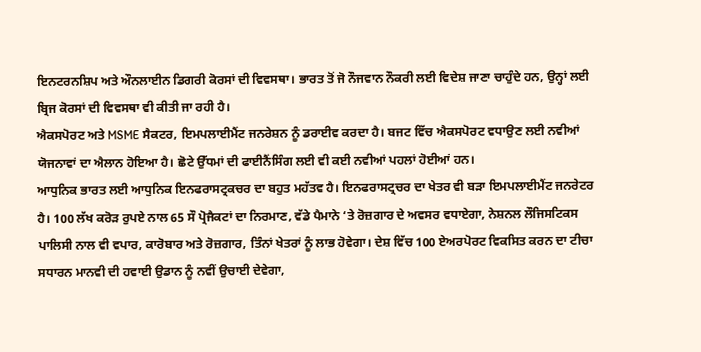ਇਨਟਰਨਸ਼ਿਪ ਅਤੇ ਔਨਲਾਈਨ ਡਿਗਰੀ ਕੋਰਸਾਂ ਦੀ ਵਿਵਸਥਾ। ਭਾਰਤ ਤੋਂ ਜੋ ਨੌਜਵਾਨ ਨੌਕਰੀ ਲਈ ਵਿਦੇਸ਼ ਜਾਣਾ ਚਾਹੁੰਦੇ ਹਨ, ਉਨ੍ਹਾਂ ਲਈ ਬ੍ਰਿਜ ਕੋਰਸਾਂ ਦੀ ਵਿਵਸਥਾ ਵੀ ਕੀਤੀ ਜਾ ਰਹੀ ਹੈ।
ਐਕਸਪੋਰਟ ਅਤੇ MSME ਸੈਕਟਰ, ਇਮਪਲਾਈਮੈਂਟ ਜਨਰੇਸ਼ਨ ਨੂੰ ਡਰਾਈਵ ਕਰਦਾ ਹੈ। ਬਜਟ ਵਿੱਚ ਐਕਸਪੋਰਟ ਵਧਾਉਣ ਲਈ ਨਵੀਆਂ ਯੋਜਨਾਵਾਂ ਦਾ ਐਲਾਨ ਹੋਇਆ ਹੈ। ਛੋਟੇ ਉੱਧਮਾਂ ਦੀ ਫਾਈਨੈਂਸਿੰਗ ਲਈ ਵੀ ਕਈ ਨਵੀਆਂ ਪਹਲਾਂ ਹੋਈਆਂ ਹਨ।
ਆਧੁਨਿਕ ਭਾਰਤ ਲਈ ਆਧੁਨਿਕ ਇਨਫਰਾਸਟ੍ਰਕਚਰ ਦਾ ਬਹੁਤ ਮਹੱਤਵ ਹੈ। ਇਨਫਰਾਸਟ੍ਰਚਰ ਦਾ ਖੇਤਰ ਵੀ ਬੜਾ ਇਮਪਲਾਈਮੈਂਟ ਜਨਰੇਟਰ ਹੈ। 100 ਲੱਖ ਕਰੋੜ ਰੁਪਏ ਨਾਲ 65 ਸੌ ਪ੍ਰੋਜੈਕਟਾਂ ਦਾ ਨਿਰਮਾਣ, ਵੱਡੇ ਪੈਮਾਨੇ ‘ਤੇ ਰੋਜ਼ਗਾਰ ਦੇ ਅਵਸਰ ਵਧਾਏਗਾ, ਨੇਸ਼ਨਲ ਲੌਜਿਸਟਿਕਸ ਪਾਲਿਸੀ ਨਾਲ ਵੀ ਵਪਾਰ, ਕਾਰੋਬਾਰ ਅਤੇ ਰੋਜ਼ਗਾਰ, ਤਿੰਨਾਂ ਖੇਤਰਾਂ ਨੂੰ ਲਾਭ ਹੋਵੇਗਾ। ਦੇਸ਼ ਵਿੱਚ 100 ਏਅਰਪੋਰਟ ਵਿਕਸਿਤ ਕਰਨ ਦਾ ਟੀਚਾ ਸਧਾਰਨ ਮਾਨਵੀ ਦੀ ਹਵਾਈ ਉਡਾਨ ਨੂੰ ਨਵੀਂ ਉਚਾਈ ਦੇਵੇਗਾ,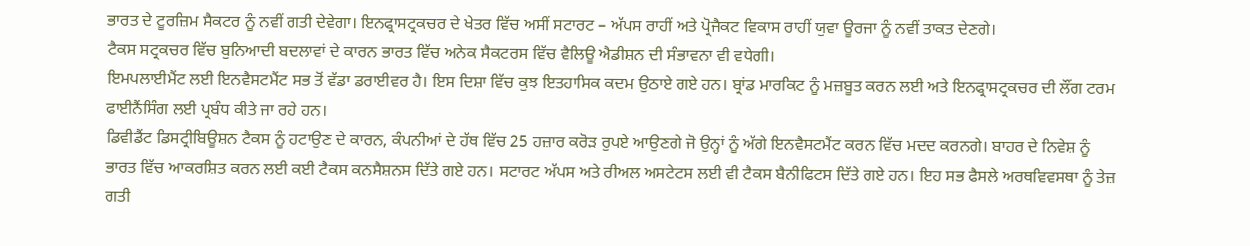ਭਾਰਤ ਦੇ ਟੂਰਜ਼ਿਮ ਸੈਕਟਰ ਨੂੰ ਨਵੀਂ ਗਤੀ ਦੇਵੇਗਾ। ਇਨਫ੍ਰਾਸਟ੍ਰਕਚਰ ਦੇ ਖੇਤਰ ਵਿੱਚ ਅਸੀਂ ਸਟਾਰਟ – ਅੱਪਸ ਰਾਹੀਂ ਅਤੇ ਪ੍ਰੋਜੈਕਟ ਵਿਕਾਸ ਰਾਹੀਂ ਯੁਵਾ ਊਰਜਾ ਨੂੰ ਨਵੀਂ ਤਾਕਤ ਦੇਣਗੇ।
ਟੈਕਸ ਸਟ੍ਰਕਚਰ ਵਿੱਚ ਬੁਨਿਆਦੀ ਬਦਲਾਵਾਂ ਦੇ ਕਾਰਨ ਭਾਰਤ ਵਿੱਚ ਅਨੇਕ ਸੈਕਟਰਸ ਵਿੱਚ ਵੈਲਿਊ ਐਡੀਸ਼ਨ ਦੀ ਸੰਭਾਵਨਾ ਵੀ ਵਧੇਗੀ।
ਇਮਪਲਾਈਮੈਂਟ ਲਈ ਇਨਵੈਸਟਮੈਂਟ ਸਭ ਤੋਂ ਵੱਡਾ ਡਰਾਈਵਰ ਹੈ। ਇਸ ਦਿਸ਼ਾ ਵਿੱਚ ਕੁਝ ਇਤਹਾਸਿਕ ਕਦਮ ਉਠਾਏ ਗਏ ਹਨ। ਬ੍ਰਾਂਡ ਮਾਰਕਿਟ ਨੂੰ ਮਜ਼ਬੂਤ ਕਰਨ ਲਈ ਅਤੇ ਇਨਫ੍ਰਾਸਟ੍ਰਕਚਰ ਦੀ ਲੌਂਗ ਟਰਮ ਫਾਈਨੈਂਸਿੰਗ ਲਈ ਪ੍ਰਬੰਧ ਕੀਤੇ ਜਾ ਰਹੇ ਹਨ।
ਡਿਵੀਡੈਂਟ ਡਿਸਟ੍ਰੀਬਿਊਸ਼ਨ ਟੈਕਸ ਨੂੰ ਹਟਾਉਣ ਦੇ ਕਾਰਨ, ਕੰਪਨੀਆਂ ਦੇ ਹੱਥ ਵਿੱਚ 25 ਹਜ਼ਾਰ ਕਰੋੜ ਰੁਪਏ ਆਉਣਗੇ ਜੋ ਉਨ੍ਹਾਂ ਨੂੰ ਅੱਗੇ ਇਨਵੈਸਟਮੈਂਟ ਕਰਨ ਵਿੱਚ ਮਦਦ ਕਰਨਗੇ। ਬਾਹਰ ਦੇ ਨਿਵੇਸ਼ ਨੂੰ ਭਾਰਤ ਵਿੱਚ ਆਕਰਸ਼ਿਤ ਕਰਨ ਲਈ ਕਈ ਟੈਕਸ ਕਨਸੈਸ਼ਨਸ ਦਿੱਤੇ ਗਏ ਹਨ। ਸਟਾਰਟ ਅੱਪਸ ਅਤੇ ਰੀਅਲ ਅਸਟੇਟਸ ਲਈ ਵੀ ਟੈਕਸ ਬੈਨੀਫਿਟਸ ਦਿੱਤੇ ਗਏ ਹਨ। ਇਹ ਸਭ ਫੈਸਲੇ ਅਰਥਵਿਵਸਥਾ ਨੂੰ ਤੇਜ਼ ਗਤੀ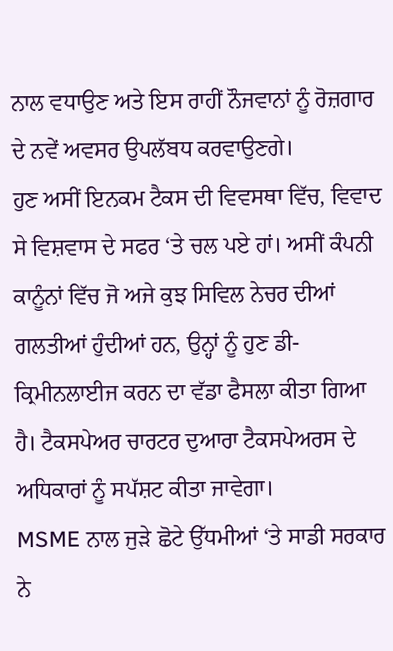ਨਾਲ ਵਧਾਉਣ ਅਤੇ ਇਸ ਰਾਹੀਂ ਨੌਜਵਾਨਾਂ ਨੂੰ ਰੋਜ਼ਗਾਰ ਦੇ ਨਵੇਂ ਅਵਸਰ ਉਪਲੱਬਧ ਕਰਵਾਉਣਗੇ।
ਹੁਣ ਅਸੀਂ ਇਨਕਮ ਟੈਕਸ ਦੀ ਵਿਵਸਥਾ ਵਿੱਚ, ਵਿਵਾਦ ਸੇ ਵਿਸ਼ਵਾਸ ਦੇ ਸਫਰ ‘ਤੇ ਚਲ ਪਏ ਹਾਂ। ਅਸੀਂ ਕੰਪਨੀ ਕਾਨੂੰਨਾਂ ਵਿੱਚ ਜੋ ਅਜੇ ਕੁਝ ਸਿਵਿਲ ਨੇਚਰ ਦੀਆਂ ਗਲਤੀਆਂ ਹੁੰਦੀਆਂ ਹਨ, ਉਨ੍ਹਾਂ ਨੂੰ ਹੁਣ ਡੀ-ਕ੍ਰਿਮੀਨਲਾਈਜ ਕਰਨ ਦਾ ਵੱਡਾ ਫੈਸਲਾ ਕੀਤਾ ਗਿਆ ਹੈ। ਟੈਕਸਪੇਅਰ ਚਾਰਟਰ ਦੁਆਰਾ ਟੈਕਸਪੇਅਰਸ ਦੇ ਅਧਿਕਾਰਾਂ ਨੂੰ ਸਪੱਸ਼ਟ ਕੀਤਾ ਜਾਵੇਗਾ।
MSME ਨਾਲ ਜੁੜੇ ਛੋਟੇ ਉੱਧਮੀਆਂ ‘ਤੇ ਸਾਡੀ ਸਰਕਾਰ ਨੇ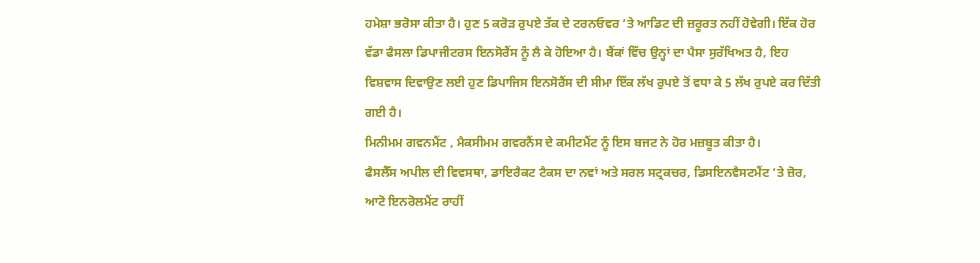ਹਮੇਸ਼ਾ ਭਰੋਸਾ ਕੀਤਾ ਹੈ। ਹੁਣ 5 ਕਰੋੜ ਰੁਪਏ ਤੱਕ ਦੇ ਟਰਨਓਵਰ ‘ਤੇ ਆਡਿਟ ਦੀ ਜ਼ਰੂਰਤ ਨਹੀਂ ਹੋਵੇਗੀ। ਇੱਕ ਹੋਰ ਵੱਡਾ ਫੈਸਲਾ ਡਿਪਾਜੀਟਰਸ ਇਨਸੋਰੈਂਸ ਨੂੰ ਲੈ ਕੇ ਹੋਇਆ ਹੈ। ਬੈਂਕਾਂ ਵਿੱਚ ਉਨ੍ਹਾਂ ਦਾ ਪੈਸਾ ਸੁਰੱਖਿਅਤ ਹੈ, ਇਹ ਵਿਸ਼ਵਾਸ ਦਿਵਾਉਣ ਲਈ ਹੁਣ ਡਿਪਾਜਿਸ ਇਨਸੋਰੈਂਸ ਦੀ ਸੀਮਾ ਇੱਕ ਲੱਖ ਰੁਪਏ ਤੋਂ ਵਧਾ ਕੇ 5 ਲੱਖ ਰੁਪਏ ਕਰ ਦਿੱਤੀ ਗਈ ਹੈ।
ਮਿਨੀਮਮ ਗਵਨਮੈਂਟ , ਮੈਕਸੀਮਮ ਗਵਰਨੈਂਸ ਦੇ ਕਮੀਟਮੈਂਟ ਨੂੰ ਇਸ ਬਜਟ ਨੇ ਹੋਰ ਮਜ਼ਬੂਤ ਕੀਤਾ ਹੈ।
ਫੈਸਲੈੱਸ ਅਪੀਲ ਦੀ ਵਿਵਸਥਾ, ਡਾਇਰੈਕਟ ਟੈਕਸ ਦਾ ਨਵਾਂ ਅਤੇ ਸਰਲ ਸਟ੍ਰਕਚਰ, ਡਿਸਇਨਵੈਸਟਮੈਂਟ ‘ਤੇ ਜ਼ੋਰ, ਆਟੋ ਇਨਰੋਲਮੈਂਟ ਰਾਹੀਂ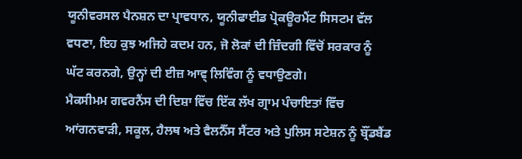ਯੂਨੀਵਰਸਲ ਪੈਨਸ਼ਨ ਦਾ ਪ੍ਰਾਵਧਾਨ, ਯੂਨੀਫਾਈਡ ਪ੍ਰੋਕਊਰਮੈਂਟ ਸਿਸਟਮ ਵੱਲ ਵਧਣਾ, ਇਹ ਕੁਝ ਅਜਿਹੇ ਕਦਮ ਹਨ, ਜੋ ਲੋਕਾਂ ਦੀ ਜ਼ਿੰਦਗੀ ਵਿੱਚੋਂ ਸਰਕਾਰ ਨੂੰ ਘੱਟ ਕਰਨਗੇ, ਉਨ੍ਹਾਂ ਦੀ ਈਜ਼ ਆਵ੍ ਲਿਵਿੰਗ ਨੂੰ ਵਧਾਉਣਗੇ।
ਮੈਕਸੀਮਮ ਗਵਰਨੈਂਸ ਦੀ ਦਿਸ਼ਾ ਵਿੱਚ ਇੱਕ ਲੱਖ ਗ੍ਰਾਮ ਪੰਚਾਇਤਾਂ ਵਿੱਚ ਆਂਗਨਵਾੜੀ, ਸਕੂਲ, ਹੈਲਥ ਅਤੇ ਵੈਲਨੈੱਸ ਸੈਂਟਰ ਅਤੇ ਪੁਲਿਸ ਸਟੇਸ਼ਨ ਨੂੰ ਬ੍ਰੌਂਡਬੈਂਡ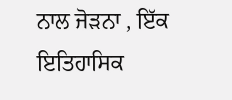ਨਾਲ ਜੋੜਨਾ , ਇੱਕ ਇਤਿਹਾਸਿਕ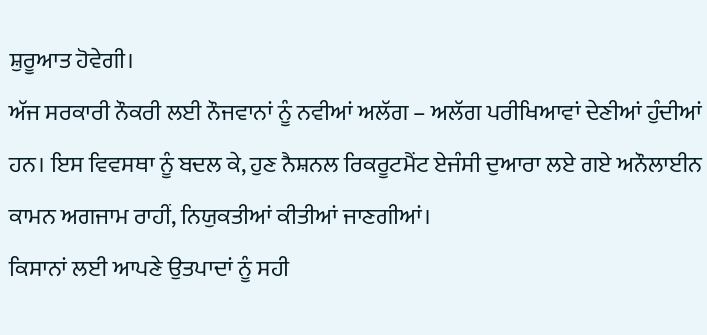ਸ਼ੁਰੂਆਤ ਹੋਵੇਗੀ।
ਅੱਜ ਸਰਕਾਰੀ ਨੌਕਰੀ ਲਈ ਨੌਜਵਾਨਾਂ ਨੂੰ ਨਵੀਆਂ ਅਲੱਗ – ਅਲੱਗ ਪਰੀਖਿਆਵਾਂ ਦੇਣੀਆਂ ਹੁੰਦੀਆਂ ਹਨ। ਇਸ ਵਿਵਸਥਾ ਨੂੰ ਬਦਲ ਕੇ, ਹੁਣ ਨੈਸ਼ਨਲ ਰਿਕਰੂਟਮੈਂਟ ਏਜੰਸੀ ਦੁਆਰਾ ਲਏ ਗਏ ਅਨੌਲਾਈਨ ਕਾਮਨ ਅਗਜਾਮ ਰਾਹੀਂ, ਨਿਯੁਕਤੀਆਂ ਕੀਤੀਆਂ ਜਾਣਗੀਆਂ।
ਕਿਸਾਨਾਂ ਲਈ ਆਪਣੇ ਉਤਪਾਦਾਂ ਨੂੰ ਸਹੀ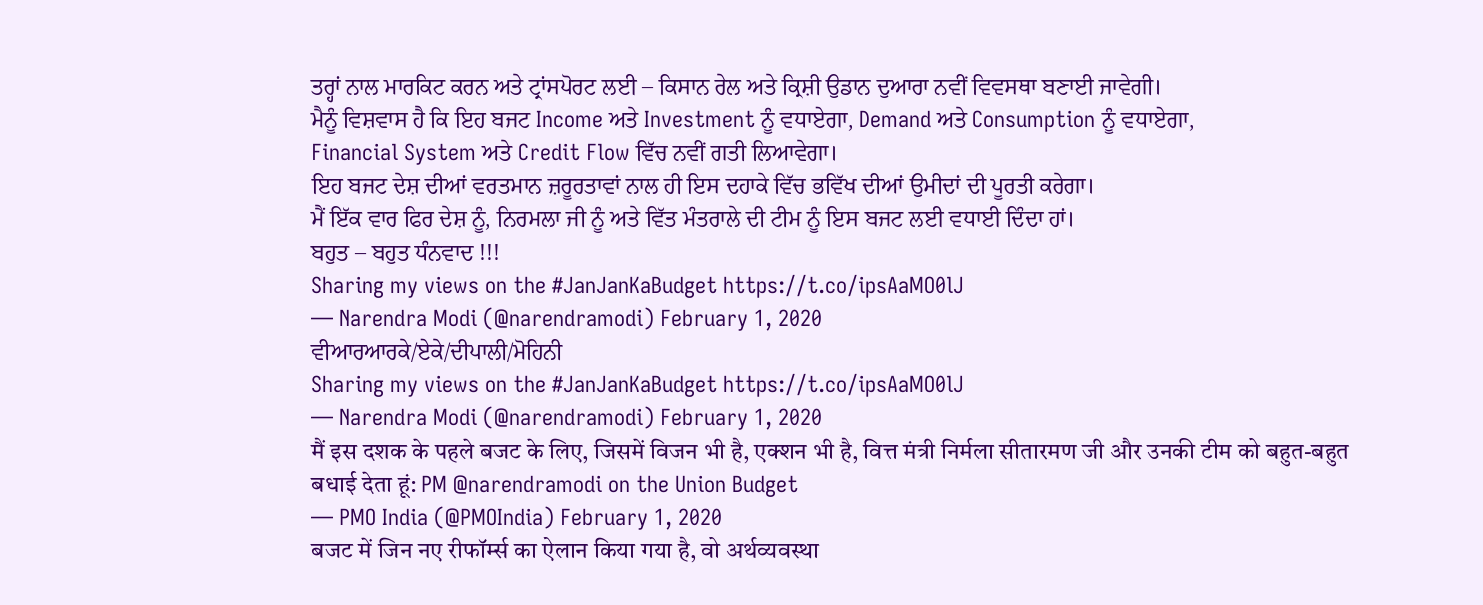ਤਰ੍ਹਾਂ ਨਾਲ ਮਾਰਕਿਟ ਕਰਨ ਅਤੇ ਟ੍ਰਾਂਸਪੋਰਟ ਲਈ – ਕਿਸਾਨ ਰੇਲ ਅਤੇ ਕ੍ਰਿਸ਼ੀ ਉਡਾਨ ਦੁਆਰਾ ਨਵੀਂ ਵਿਵਸਥਾ ਬਣਾਈ ਜਾਵੇਗੀ।
ਮੈਨੂੰ ਵਿਸ਼ਵਾਸ ਹੈ ਕਿ ਇਹ ਬਜਟ Income ਅਤੇ Investment ਨੂੰ ਵਧਾਏਗਾ, Demand ਅਤੇ Consumption ਨੂੰ ਵਧਾਏਗਾ,
Financial System ਅਤੇ Credit Flow ਵਿੱਚ ਨਵੀਂ ਗਤੀ ਲਿਆਵੇਗਾ।
ਇਹ ਬਜਟ ਦੇਸ਼ ਦੀਆਂ ਵਰਤਮਾਨ ਜ਼ਰੂਰਤਾਵਾਂ ਨਾਲ ਹੀ ਇਸ ਦਹਾਕੇ ਵਿੱਚ ਭਵਿੱਖ ਦੀਆਂ ਉਮੀਦਾਂ ਦੀ ਪੂਰਤੀ ਕਰੇਗਾ।
ਮੈਂ ਇੱਕ ਵਾਰ ਫਿਰ ਦੇਸ਼ ਨੂੰ, ਨਿਰਮਲਾ ਜੀ ਨੂੰ ਅਤੇ ਵਿੱਤ ਮੰਤਰਾਲੇ ਦੀ ਟੀਮ ਨੂੰ ਇਸ ਬਜਟ ਲਈ ਵਧਾਈ ਦਿੰਦਾ ਹਾਂ।
ਬਹੁਤ – ਬਹੁਤ ਧੰਨਵਾਦ !!!
Sharing my views on the #JanJanKaBudget https://t.co/ipsAaMO0lJ
— Narendra Modi (@narendramodi) February 1, 2020
ਵੀਆਰਆਰਕੇ/ਏਕੇ/ਦੀਪਾਲੀ/ਮੋਹਿਨੀ
Sharing my views on the #JanJanKaBudget https://t.co/ipsAaMO0lJ
— Narendra Modi (@narendramodi) February 1, 2020
मैं इस दशक के पहले बजट के लिए, जिसमें विजन भी है, एक्शन भी है, वित्त मंत्री निर्मला सीतारमण जी और उनकी टीम को बहुत-बहुत बधाई देता हूं: PM @narendramodi on the Union Budget
— PMO India (@PMOIndia) February 1, 2020
बजट में जिन नए रीफॉर्म्स का ऐलान किया गया है, वो अर्थव्यवस्था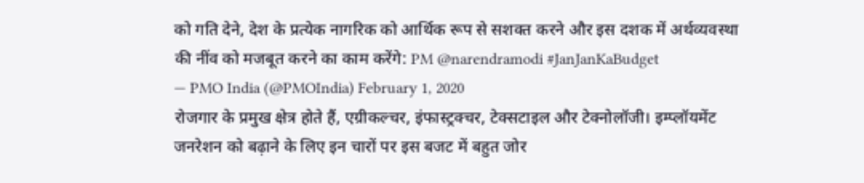को गति देने, देश के प्रत्येक नागरिक को आर्थिक रूप से सशक्त करने और इस दशक में अर्थव्यवस्था की नींव को मजबूत करने का काम करेंगे: PM @narendramodi #JanJanKaBudget
— PMO India (@PMOIndia) February 1, 2020
रोजगार के प्रमुख क्षेत्र होते हैं, एग्रीकल्चर, इंफास्ट्रक्चर, टेक्सटाइल और टेक्नोलॉजी। इम्प्लॉयमेंट जनरेशन को बढ़ाने के लिए इन चारों पर इस बजट में बहुत जोर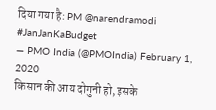दिया गया है: PM @narendramodi #JanJanKaBudget
— PMO India (@PMOIndia) February 1, 2020
किसान की आय दोगुनी हो, इसके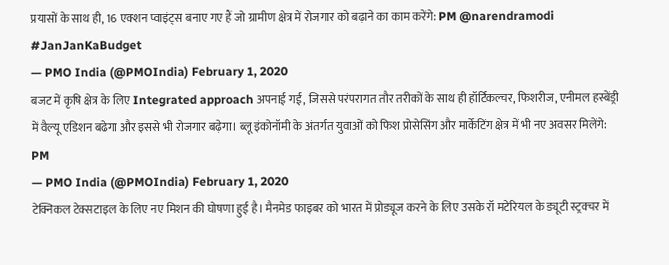प्रयासों के साथ ही, 16 एक्शन प्वाइंट्स बनाए गए हैं जो ग्रामीण क्षेत्र में रोजगार को बढ़ाने का काम करेंगे: PM @narendramodi #JanJanKaBudget
— PMO India (@PMOIndia) February 1, 2020
बजट में कृषि क्षेत्र के लिए Integrated approach अपनाई गई, जिससे परंपरागत तौर तरीकों के साथ ही हॉर्टिकल्चर, फिशरीज, एनीमल हस्बेंड्री में वैल्यू एडिशन बढेगा और इससे भी रोजगार बढ़ेगा। ब्लू इंकोनॉमी के अंतर्गत युवाओं को फिश प्रोसेसिंग और मार्केटिंग क्षेत्र में भी नए अवसर मिलेंगे: PM
— PMO India (@PMOIndia) February 1, 2020
टेक्निकल टेक्सटाइल के लिए नए मिशन की घोषणा हुई है। मैनमेड फाइबर को भारत में प्रोड्यूज करने के लिए उसके रॉ मटेरियल के ड्यूटी स्ट्रक्चर में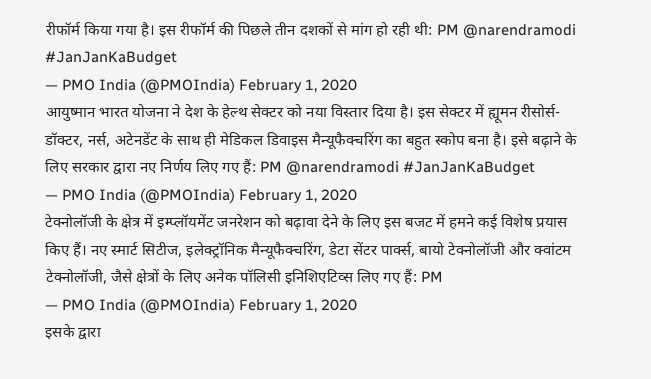रीफॉर्म किया गया है। इस रीफॉर्म की पिछले तीन दशकों से मांग हो रही थी: PM @narendramodi #JanJanKaBudget
— PMO India (@PMOIndia) February 1, 2020
आयुष्मान भारत योजना ने देश के हेल्थ सेक्टर को नया विस्तार दिया है। इस सेक्टर में ह्यूमन रीसोर्स- डॉक्टर, नर्स, अटेनडेंट के साथ ही मेडिकल डिवाइस मैन्यूफैक्चरिंग का बहुत स्कोप बना है। इसे बढ़ाने के लिए सरकार द्वारा नए निर्णय लिए गए हैं: PM @narendramodi #JanJanKaBudget
— PMO India (@PMOIndia) February 1, 2020
टेक्नोलॉजी के क्षेत्र में इम्प्लॉयमेंट जनरेशन को बढ़ावा देने के लिए इस बजट में हमने कई विशेष प्रयास किए हैं। नए स्मार्ट सिटीज, इलेक्ट्रॉनिक मैन्यूफैक्चरिंग, डेटा सेंटर पार्क्स, बायो टेक्नोलॉजी और क्वांटम टेक्नोलॉजी, जैसे क्षेत्रों के लिए अनेक पॉलिसी इनिशिएटिव्स लिए गए हैं: PM
— PMO India (@PMOIndia) February 1, 2020
इसके द्वारा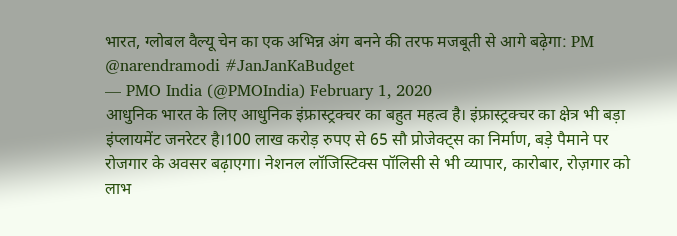भारत, ग्लोबल वैल्यू चेन का एक अभिन्न अंग बनने की तरफ मजबूती से आगे बढ़ेगा: PM @narendramodi #JanJanKaBudget
— PMO India (@PMOIndia) February 1, 2020
आधुनिक भारत के लिए आधुनिक इंफ्रास्ट्रक्चर का बहुत महत्व है। इंफ्रास्ट्रक्चर का क्षेत्र भी बड़ा इंप्लायमेंट जनरेटर है।100 लाख करोड़ रुपए से 65 सौ प्रोजेक्ट्स का निर्माण, बड़े पैमाने पर रोजगार के अवसर बढ़ाएगा। नेशनल लॉजिस्टिक्स पॉलिसी से भी व्यापार, कारोबार, रोज़गार को लाभ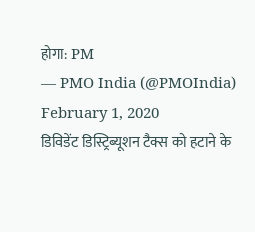होगा: PM
— PMO India (@PMOIndia) February 1, 2020
डिविडेंट डिस्ट्रिब्यूशन टैक्स को हटाने के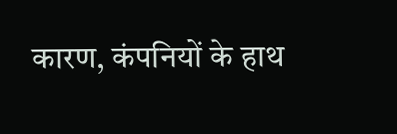कारण, कंपनियों के हाथ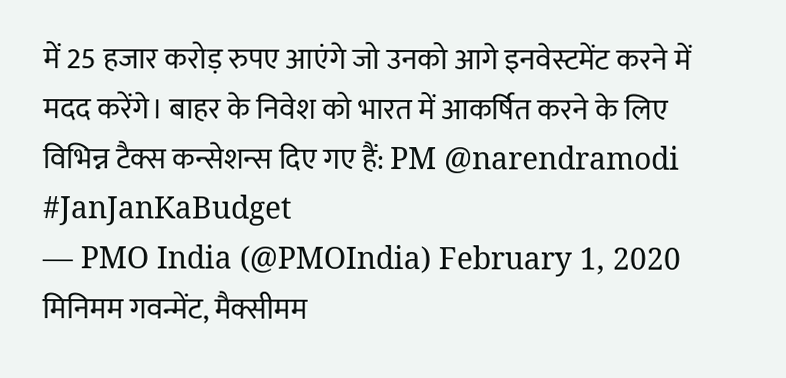में 25 हजार करोड़ रुपए आएंगे जो उनको आगे इनवेस्टमेंट करने में मदद करेंगे। बाहर के निवेश को भारत में आकर्षित करने के लिए विभिन्न टैक्स कन्सेशन्स दिए गए हैं: PM @narendramodi #JanJanKaBudget
— PMO India (@PMOIndia) February 1, 2020
मिनिमम गवन्मेंट, मैक्सीमम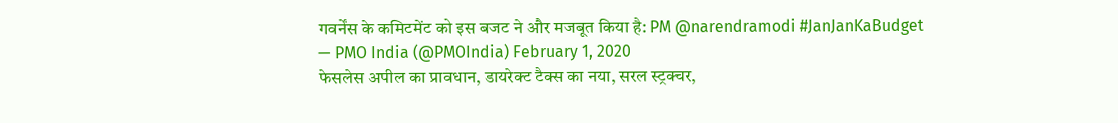गवर्नेंस के कमिटमेंट को इस बजट ने और मजबूत किया है: PM @narendramodi #JanJanKaBudget
— PMO India (@PMOIndia) February 1, 2020
फेसलेस अपील का प्रावधान, डायरेक्ट टैक्स का नया, सरल स्ट्रक्चर,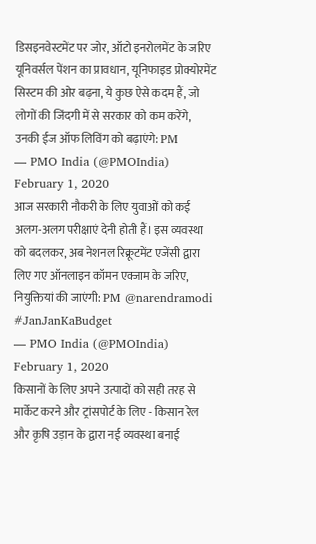डिसइनवेस्टमेंट पर जोर, ऑटो इनरोलमेंट के जरिए यूनिवर्सल पेंशन का प्रावधान, यूनिफाइड प्रोक्योरमेंट सिस्टम की ओर बढ़ना, ये कुछ ऐसे कदम हैं, जो लोगों की जिंदगी में से सरकार को कम करेंगे, उनकी ईज ऑफ लिविंग को बढ़ाएंगे: PM
— PMO India (@PMOIndia) February 1, 2020
आज सरकारी नौकरी के लिए युवाओं को कई अलग-अलग परीक्षाएं देनी होती हैं। इस व्यवस्था को बदलकर, अब नेशनल रिक्रूटमेंट एजेंसी द्वारा लिए गए ऑनलाइन कॉमन एक्जाम के जरिए, नियुक्तियां की जाएंगी: PM @narendramodi #JanJanKaBudget
— PMO India (@PMOIndia) February 1, 2020
किसानों के लिए अपने उत्पादों को सही तरह से मार्केट करने और ट्रांसपोर्ट के लिए - किसान रेल और कृषि उड़ान के द्वारा नई व्यवस्था बनाई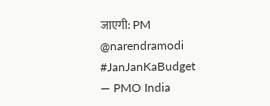जाएगी: PM @narendramodi #JanJanKaBudget
— PMO India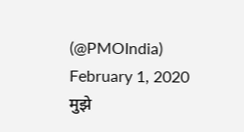(@PMOIndia) February 1, 2020
मुझे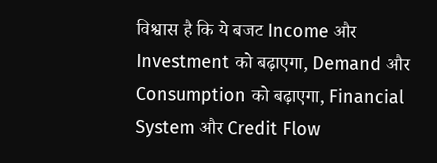विश्वास है कि ये बजट Income और Investment को बढ़ाएगा, Demand और Consumption को बढ़ाएगा, Financial System और Credit Flow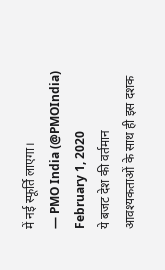में नई स्फूर्ति लाएगा।
— PMO India (@PMOIndia) February 1, 2020
ये बजट देश की वर्तमान आवश्यकताओं के साथ ही इस दशक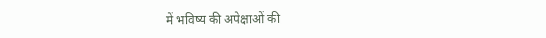में भविष्य की अपेक्षाओं की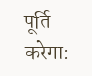पूर्ति करेगा: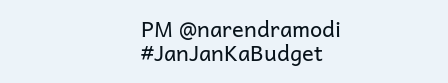PM @narendramodi #JanJanKaBudget